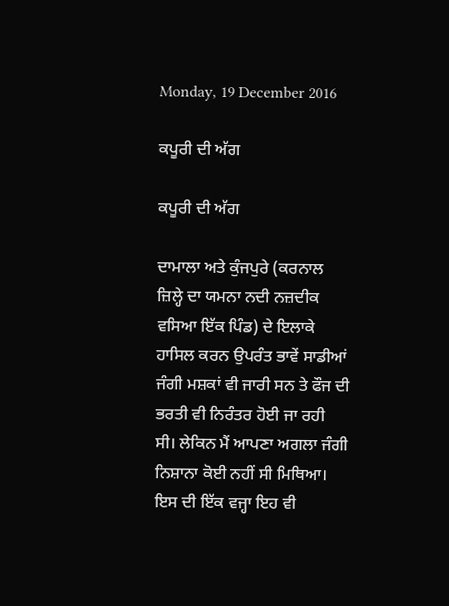Monday, 19 December 2016

ਕਪੂਰੀ ਦੀ ਅੱਗ

ਕਪੂਰੀ ਦੀ ਅੱਗ

ਦਾਮਾਲਾ ਅਤੇ ਕੁੰਜਪੁਰੇ (ਕਰਨਾਲ ਜ਼ਿਲ੍ਹੇ ਦਾ ਯਮਨਾ ਨਦੀ ਨਜ਼ਦੀਕ ਵਸਿਆ ਇੱਕ ਪਿੰਡ) ਦੇ ਇਲਾਕੇ ਹਾਸਿਲ ਕਰਨ ਉਪਰੰਤ ਭਾਵੇਂ ਸਾਡੀਆਂ ਜੰਗੀ ਮਸ਼ਕਾਂ ਵੀ ਜਾਰੀ ਸਨ ਤੇ ਫੌਜ ਦੀ ਭਰਤੀ ਵੀ ਨਿਰੰਤਰ ਹੋਈ ਜਾ ਰਹੀ ਸੀ। ਲੇਕਿਨ ਮੈਂ ਆਪਣਾ ਅਗਲਾ ਜੰਗੀ ਨਿਸ਼ਾਨਾ ਕੋਈ ਨਹੀਂ ਸੀ ਮਿਥਿਆ। ਇਸ ਦੀ ਇੱਕ ਵਜ੍ਹਾ ਇਹ ਵੀ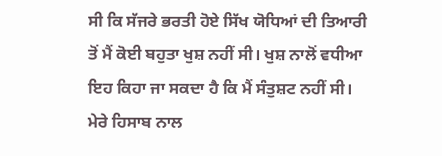ਸੀ ਕਿ ਸੱਜਰੇ ਭਰਤੀ ਹੋਏ ਸਿੱਖ ਯੋਧਿਆਂ ਦੀ ਤਿਆਰੀ ਤੋਂ ਮੈਂ ਕੋਈ ਬਹੁਤਾ ਖੁਸ਼ ਨਹੀਂ ਸੀ। ਖੁਸ਼ ਨਾਲੋਂ ਵਧੀਆ ਇਹ ਕਿਹਾ ਜਾ ਸਕਦਾ ਹੈ ਕਿ ਮੈਂ ਸੰਤੁਸ਼ਟ ਨਹੀਂ ਸੀ। ਮੇਰੇ ਹਿਸਾਬ ਨਾਲ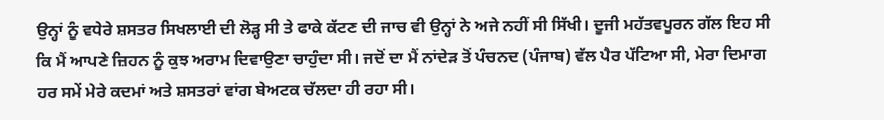ਉਨ੍ਹਾਂ ਨੂੰ ਵਧੇਰੇ ਸ਼ਸਤਰ ਸਿਖਲਾਈ ਦੀ ਲੋੜ੍ਹ ਸੀ ਤੇ ਫਾਕੇ ਕੱਟਣ ਦੀ ਜਾਚ ਵੀ ਉਨ੍ਹਾਂ ਨੇ ਅਜੇ ਨਹੀਂ ਸੀ ਸਿੱਖੀ। ਦੂਜੀ ਮਹੱਤਵਪੂਰਨ ਗੱਲ ਇਹ ਸੀ ਕਿ ਮੈਂ ਆਪਣੇ ਜ਼ਿਹਨ ਨੂੰ ਕੁਝ ਅਰਾਮ ਦਿਵਾਉਣਾ ਚਾਹੁੰਦਾ ਸੀ। ਜਦੋਂ ਦਾ ਮੈਂ ਨਾਂਦੇੜ ਤੋਂ ਪੰਚਨਦ (ਪੰਜਾਬ) ਵੱਲ ਪੈਰ ਪੱਟਿਆ ਸੀ, ਮੇਰਾ ਦਿਮਾਗ ਹਰ ਸਮੇਂ ਮੇਰੇ ਕਦਮਾਂ ਅਤੇ ਸ਼ਸਤਰਾਂ ਵਾਂਗ ਬੇਅਟਕ ਚੱਲਦਾ ਹੀ ਰਹਾ ਸੀ।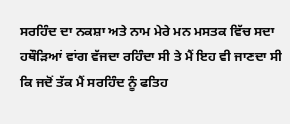ਸਰਹਿੰਦ ਦਾ ਨਕਸ਼ਾ ਅਤੇ ਨਾਮ ਮੇਰੇ ਮਨ ਮਸਤਕ ਵਿੱਚ ਸਦਾ ਹਥੌੜਿਆਂ ਵਾਂਗ ਵੱਜਦਾ ਰਹਿੰਦਾ ਸੀ ਤੇ ਮੈਂ ਇਹ ਵੀ ਜਾਣਦਾ ਸੀ ਕਿ ਜਦੋਂ ਤੱਕ ਮੈਂ ਸਰਹਿੰਦ ਨੂੰ ਫਤਿਹ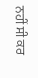ਨਹੀਂ ਸੀ ਕਰ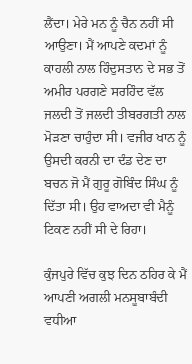ਲੈਂਦਾ। ਮੇਰੇ ਮਨ ਨੂੰ ਚੈਨ ਨਹੀਂ ਸੀ ਆਉਣਾ। ਮੈਂ ਆਪਣੇ ਕਦਮਾਂ ਨੂੰ ਕਾਹਲੀ ਨਾਲ ਹਿੰਦੁਸਤਾਨ ਦੇ ਸਭ ਤੋਂ ਅਮੀਰ ਪਰਗਣੇ ਸਰਹਿੰਦ ਵੱਲ ਜਲਦੀ ਤੋਂ ਜਲਦੀ ਤੀਬਰਗਤੀ ਨਾਲ ਮੋੜਣਾ ਚਾਹੁੰਦਾ ਸੀ। ਵਜੀਰ ਖਾਨ ਨੂੰ ਉਸਦੀ ਕਰਨੀ ਦਾ ਦੰਡ ਦੇਣ ਦਾ ਬਚਨ ਜੋ ਮੈਂ ਗੁਰੂ ਗੋਬਿੰਦ ਸਿੰਘ ਨੂੰ ਦਿੱਤਾ ਸੀ। ਉਹ ਵਾਅਦਾ ਵੀ ਮੈਨੂੰ ਟਿਕਣ ਨਹੀਂ ਸੀ ਦੇ ਰਿਹਾ।

ਕੁੰਜਪੁਰੇ ਵਿੱਚ ਕੁਝ ਦਿਨ ਠਹਿਰ ਕੇ ਮੈਂ ਆਪਣੀ ਅਗਲੀ ਮਨਸੂਬਾਬੰਦੀ ਵਧੀਆ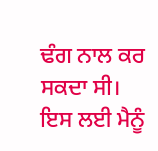ਢੰਗ ਨਾਲ ਕਰ ਸਕਦਾ ਸੀ। ਇਸ ਲਈ ਮੈਨੂੰ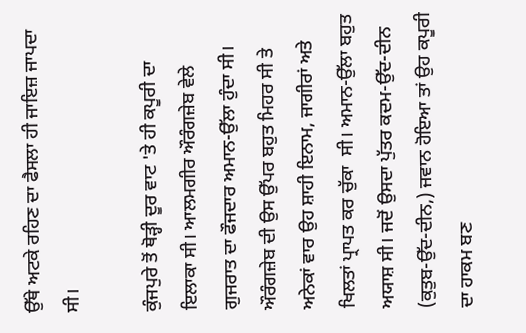ਉੱਥੇ ਅਟਕੇ ਰਹਿਣ ਦਾ ਫੈਸਲਾ ਹੀ ਜਾਇਜ਼ ਜਾਪਦਾ ਸੀ।

ਕੁੰਜਪੁਰੇ ਤੋਂ ਥੋੜ੍ਹੀ ਦੂਰ ਵਾਟ 'ਤੇ ਹੀ ਕਪੂਰੀ ਦਾ ਇਲਾਕਾ ਸੀ। ਆਲਮਗੀਰ ਔਰੰਗਜ਼ੇਬ ਵੇਲੇ ਗੁਜਰਾਤ ਦਾ ਫੌਜਦਾਰ ਅਮਾਨ-ਉੱਲਾ ਹੁੰਦਾ ਸੀ। ਔਰੰਗਜ਼ੇਬ ਦੀ ਉਸ ਉੱਪਰ ਬਹੁਤ ਮਿਹਰ ਸੀ ਤੇ ਅਨੇਕਾਂ ਵਾਰ ਉਹ ਸ਼ਾਹੀ ਇਨਾਮ, ਜਾਗੀਰਾਂ ਅਤੇ ਖਿਲਤਾਂ ਪ੍ਰਾਪਤ ਕਰ ਚੁੱਕਾ  ਸੀ। ਅਮਾਨ-ਉੱਲਾ ਬਹੁਤ ਅਯਾਸ਼ ਸੀ। ਜਦੋਂ ਉਸਦਾ ਪੁੱਤਰ ਕਦਮ-ਉੱਦ-ਦੀਨ (ਕੁਤੁਬ-ਉੱਦ-ਦੀਨ,) ਜਵਾਨ ਹੋਇਆ ਤਾਂ ਉਹ ਕਪੂਰੀ ਦਾ ਹਾਕਮ ਬਣ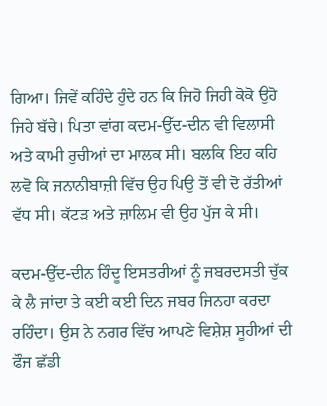ਗਿਆ। ਜਿਵੇਂ ਕਹਿੰਦੇ ਹੁੰਦੇ ਹਨ ਕਿ ਜਿਹੋ ਜਿਹੀ ਕੋਕੋ ਉਹੋ ਜਿਹੇ ਬੱਚੇ। ਪਿਤਾ ਵਾਂਗ ਕਦਮ-ਉੱਦ-ਦੀਨ ਵੀ ਵਿਲਾਸੀ ਅਤੇ ਕਾਮੀ ਰੁਚੀਆਂ ਦਾ ਮਾਲਕ ਸੀ। ਬਲਕਿ ਇਹ ਕਹਿ ਲਵੋ ਕਿ ਜਨਾਨੀਬਾਜ਼ੀ ਵਿੱਚ ਉਹ ਪਿਉ ਤੋਂ ਵੀ ਦੋ ਰੱਤੀਆਂ ਵੱਧ ਸੀ। ਕੱਟੜ ਅਤੇ ਜ਼ਾਲਿਮ ਵੀ ਉਹ ਪੁੱਜ ਕੇ ਸੀ।

ਕਦਮ-ਉੱਦ-ਦੀਨ ਹਿੰਦੂ ਇਸਤਰੀਆਂ ਨੂੰ ਜਬਰਦਸਤੀ ਚੁੱਕ ਕੇ ਲੈ ਜਾਂਦਾ ਤੇ ਕਈ ਕਈ ਦਿਨ ਜਬਰ ਜਿਨਹਾ ਕਰਦਾ ਰਹਿੰਦਾ। ਉਸ ਨੇ ਨਗਰ ਵਿੱਚ ਆਪਣੇ ਵਿਸ਼ੇਸ਼ ਸੂਹੀਆਂ ਦੀ ਫੌਜ ਛੱਡੀ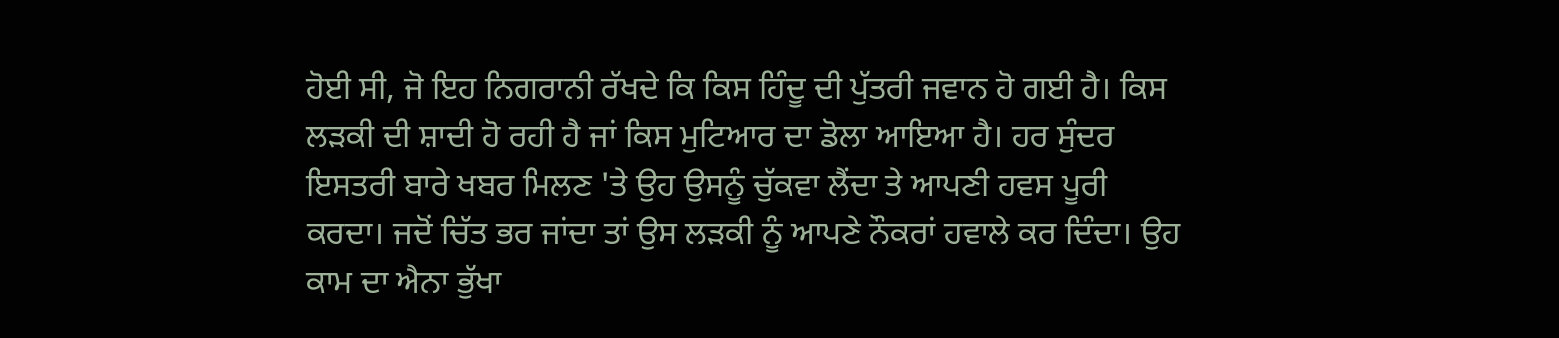ਹੋਈ ਸੀ, ਜੋ ਇਹ ਨਿਗਰਾਨੀ ਰੱਖਦੇ ਕਿ ਕਿਸ ਹਿੰਦੂ ਦੀ ਪੁੱਤਰੀ ਜਵਾਨ ਹੋ ਗਈ ਹੈ। ਕਿਸ ਲੜਕੀ ਦੀ ਸ਼ਾਦੀ ਹੋ ਰਹੀ ਹੈ ਜਾਂ ਕਿਸ ਮੁਟਿਆਰ ਦਾ ਡੋਲਾ ਆਇਆ ਹੈ। ਹਰ ਸੁੰਦਰ ਇਸਤਰੀ ਬਾਰੇ ਖਬਰ ਮਿਲਣ 'ਤੇ ਉਹ ਉਸਨੂੰ ਚੁੱਕਵਾ ਲੈਂਦਾ ਤੇ ਆਪਣੀ ਹਵਸ ਪੂਰੀ ਕਰਦਾ। ਜਦੋਂ ਚਿੱਤ ਭਰ ਜਾਂਦਾ ਤਾਂ ਉਸ ਲੜਕੀ ਨੂੰ ਆਪਣੇ ਨੌਕਰਾਂ ਹਵਾਲੇ ਕਰ ਦਿੰਦਾ। ਉਹ ਕਾਮ ਦਾ ਐਨਾ ਭੁੱਖਾ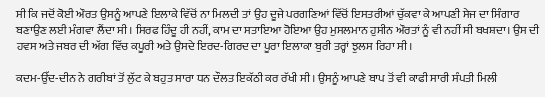ਸੀ ਕਿ ਜਦੋਂ ਕੋਈ ਔਰਤ ਉਸਨੂੰ ਆਪਣੇ ਇਲਾਕੇ ਵਿੱਚੋਂ ਨਾ ਮਿਲਦੀ ਤਾਂ ਉਹ ਦੂਜੇ ਪਰਗਣਿਆਂ ਵਿੱਚੋਂ ਇਸਤਰੀਆਂ ਚੁੱਕਵਾ ਕੇ ਆਪਣੀ ਸੇਜ ਦਾ ਸਿੰਗਾਰ ਬਣਾਉਣ ਲਈ ਮੰਗਵਾ ਲੈਂਦਾ ਸੀ। ਸਿਰਫ ਹਿੰਦੂ ਹੀ ਨਹੀਂ, ਕਾਮ ਦਾ ਸਤਾਇਆ ਹੋਇਆ ਉਹ ਮੁਸਲਮਾਨ ਹੁਸੀਨ ਔਰਤਾਂ ਨੂੰ ਵੀ ਨਹੀਂ ਸੀ ਬਖਸ਼ਦਾ। ਉਸ ਦੀ ਹਵਸ ਅਤੇ ਜਬਰ ਦੀ ਅੱਗ ਵਿੱਚ ਕਪੂਰੀ ਅਤੇ ਉਸਦੇ ਇਰਦ-ਗਿਰਦ ਦਾ ਪੂਰਾ ਇਲਾਕਾ ਬੁਰੀ ਤਰ੍ਹਾਂ ਝੁਲਸ ਰਿਹਾ ਸੀ।

ਕਦਮ-ਉੱਦ-ਦੀਨ ਨੇ ਗਰੀਬਾਂ ਤੋਂ ਲੁੱਟ ਕੇ ਬਹੁਤ ਸਾਰਾ ਧਨ ਦੌਲਤ ਇਕੱਠੀ ਕਰ ਰੱਖੀ ਸੀ। ਉਸਨੂੰ ਆਪਣੇ ਬਾਪ ਤੋਂ ਵੀ ਕਾਫੀ ਸਾਰੀ ਸੰਪਤੀ ਮਿਲੀ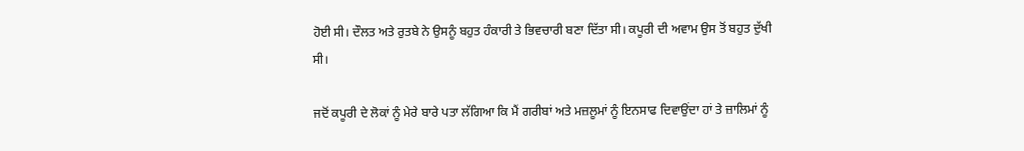ਹੋਈ ਸੀ। ਦੌਲਤ ਅਤੇ ਰੁਤਬੇ ਨੇ ਉਸਨੂੰ ਬਹੁਤ ਹੰਕਾਰੀ ਤੇ ਭਿਵਚਾਰੀ ਬਣਾ ਦਿੱਤਾ ਸੀ। ਕਪੂਰੀ ਦੀ ਅਵਾਮ ਉਸ ਤੋਂ ਬਹੁਤ ਦੁੱਖੀ ਸੀ।

ਜਦੋਂ ਕਪੂਰੀ ਦੇ ਲੋਕਾਂ ਨੂੰ ਮੇਰੇ ਬਾਰੇ ਪਤਾ ਲੱਗਿਆ ਕਿ ਮੈਂ ਗਰੀਬਾਂ ਅਤੇ ਮਜ਼ਲੂਮਾਂ ਨੂੰ ਇਨਸਾਫ ਦਿਵਾਉਂਦਾ ਹਾਂ ਤੇ ਜ਼ਾਲਿਮਾਂ ਨੂੰ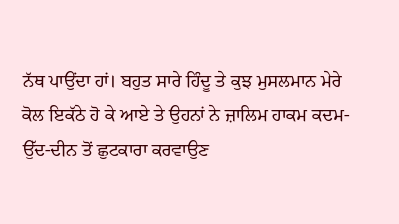ਨੱਥ ਪਾਉਂਦਾ ਹਾਂ। ਬਹੁਤ ਸਾਰੇ ਹਿੰਦੂ ਤੇ ਕੁਝ ਮੁਸਲਮਾਨ ਮੇਰੇ ਕੋਲ ਇਕੱਠੇ ਹੋ ਕੇ ਆਏ ਤੇ ਉਹਨਾਂ ਨੇ ਜ਼ਾਲਿਮ ਹਾਕਮ ਕਦਮ-ਉੱਦ-ਦੀਨ ਤੋਂ ਛੁਟਕਾਰਾ ਕਰਵਾਉਣ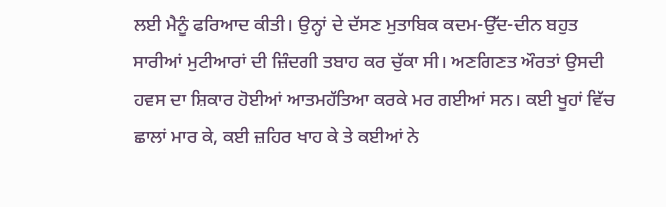ਲਈ ਮੈਨੂੰ ਫਰਿਆਦ ਕੀਤੀ। ਉਨ੍ਹਾਂ ਦੇ ਦੱਸਣ ਮੁਤਾਬਿਕ ਕਦਮ-ਉੱਦ-ਦੀਨ ਬਹੁਤ ਸਾਰੀਆਂ ਮੁਟੀਆਰਾਂ ਦੀ ਜ਼ਿੰਦਗੀ ਤਬਾਹ ਕਰ ਚੁੱਕਾ ਸੀ। ਅਣਗਿਣਤ ਔਰਤਾਂ ਉਸਦੀ ਹਵਸ ਦਾ ਸ਼ਿਕਾਰ ਹੋਈਆਂ ਆਤਮਹੱਤਿਆ ਕਰਕੇ ਮਰ ਗਈਆਂ ਸਨ। ਕਈ ਖੂਹਾਂ ਵਿੱਚ ਛਾਲਾਂ ਮਾਰ ਕੇ, ਕਈ ਜ਼ਹਿਰ ਖਾਹ ਕੇ ਤੇ ਕਈਆਂ ਨੇ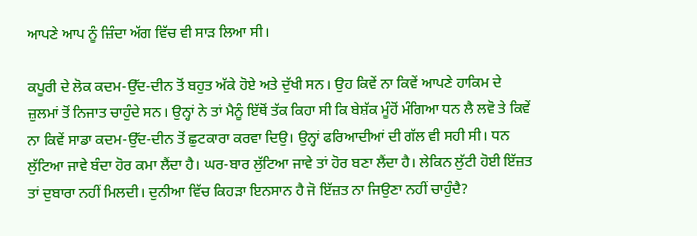ਆਪਣੇ ਆਪ ਨੂੰ ਜ਼ਿੰਦਾ ਅੱਗ ਵਿੱਚ ਵੀ ਸਾੜ ਲਿਆ ਸੀ।

ਕਪੂਰੀ ਦੇ ਲੋਕ ਕਦਮ-ਉੱਦ-ਦੀਨ ਤੋਂ ਬਹੁਤ ਅੱਕੇ ਹੋਏ ਅਤੇ ਦੁੱਖੀ ਸਨ। ਉਹ ਕਿਵੇਂ ਨਾ ਕਿਵੇਂ ਆਪਣੇ ਹਾਕਿਮ ਦੇ ਜ਼ੁਲਮਾਂ ਤੋਂ ਨਿਜਾਤ ਚਾਹੁੰਦੇ ਸਨ। ਉਨ੍ਹਾਂ ਨੇ ਤਾਂ ਮੈਨੂੰ ਇੱਥੋਂ ਤੱਕ ਕਿਹਾ ਸੀ ਕਿ ਬੇਸ਼ੱਕ ਮੂੰਹੋਂ ਮੰਗਿਆ ਧਨ ਲੈ ਲਵੋ ਤੇ ਕਿਵੇਂ ਨਾ ਕਿਵੇਂ ਸਾਡਾ ਕਦਮ-ਉੱਦ-ਦੀਨ ਤੋਂ ਛੁਟਕਾਰਾ ਕਰਵਾ ਦਿਉ। ਉਨ੍ਹਾਂ ਫਰਿਆਦੀਆਂ ਦੀ ਗੱਲ ਵੀ ਸਹੀ ਸੀ। ਧਨ ਲੁੱਟਿਆ ਜਾਵੇ ਬੰਦਾ ਹੋਰ ਕਮਾ ਲੈਂਦਾ ਹੈ। ਘਰ-ਬਾਰ ਲੁੱਟਿਆ ਜਾਵੇ ਤਾਂ ਹੋਰ ਬਣਾ ਲੈਂਦਾ ਹੈ। ਲੇਕਿਨ ਲੁੱਟੀ ਹੋਈ ਇੱਜ਼ਤ ਤਾਂ ਦੁਬਾਰਾ ਨਹੀਂ ਮਿਲਦੀ। ਦੁਨੀਆ ਵਿੱਚ ਕਿਹੜਾ ਇਨਸਾਨ ਹੈ ਜੋ ਇੱਜ਼ਤ ਨਾ ਜਿਉਣਾ ਨਹੀਂ ਚਾਹੁੰਦੈ?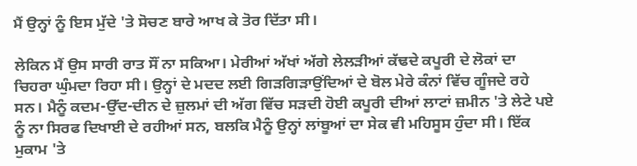ਮੈਂ ਉਨ੍ਹਾਂ ਨੂੰ ਇਸ ਮੁੱਦੇ 'ਤੇ ਸੋਚਣ ਬਾਰੇ ਆਖ ਕੇ ਤੋਰ ਦਿੱਤਾ ਸੀ।

ਲੇਕਿਨ ਮੈਂ ਉਸ ਸਾਰੀ ਰਾਤ ਸੌਂ ਨਾ ਸਕਿਆ। ਮੇਰੀਆਂ ਅੱਖਾਂ ਅੱਗੇ ਲੇਲੜੀਆਂ ਕੱਢਦੇ ਕਪੂਰੀ ਦੇ ਲੋਕਾਂ ਦਾ ਚਿਹਰਾ ਘੁੰਮਦਾ ਰਿਹਾ ਸੀ। ਉਨ੍ਹਾਂ ਦੇ ਮਦਦ ਲਈ ਗਿੜਗਿੜਾਉਂਦਿਆਂ ਦੇ ਬੋਲ ਮੇਰੇ ਕੰਨਾਂ ਵਿੱਚ ਗੂੰਜਦੇ ਰਹੇ ਸਨ। ਮੈਨੂੰ ਕਦਮ-ਉੱਦ-ਦੀਨ ਦੇ ਜ਼ੁਲਮਾਂ ਦੀ ਅੱਗ ਵਿੱਚ ਸੜਦੀ ਹੋਈ ਕਪੂਰੀ ਦੀਆਂ ਲਾਟਾਂ ਜ਼ਮੀਨ 'ਤੇ ਲੇਟੇ ਪਏ ਨੂੰ ਨਾ ਸਿਰਫ ਦਿਖਾਈ ਦੇ ਰਹੀਆਂ ਸਨ, ਬਲਕਿ ਮੈਨੂੰ ਉਨ੍ਹਾਂ ਲਾਂਬੂਆਂ ਦਾ ਸੇਕ ਵੀ ਮਹਿਸੂਸ ਹੁੰਦਾ ਸੀ। ਇੱਕ ਮੁਕਾਮ 'ਤੇ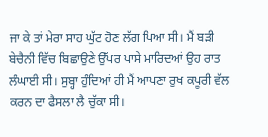ਜਾ ਕੇ ਤਾਂ ਮੇਰਾ ਸਾਹ ਘੁੱਟ ਹੋਣ ਲੱਗ ਪਿਆ ਸੀ। ਮੈਂ ਬੜੀ ਬੇਚੈਨੀ ਵਿੱਚ ਬਿਛਾਉਣੇ ਉੱਪਰ ਪਾਸੇ ਮਾਰਿਦਆਂ ਉਹ ਰਾਤ ਲੰਘਾਈ ਸੀ। ਸੁਬ੍ਹਾ ਹੁੰਦਿਆਂ ਹੀ ਮੈਂ ਆਪਣਾ ਰੁਖ ਕਪੂਰੀ ਵੱਲ ਕਰਨ ਦਾ ਫੈਸਲਾ ਲੈ ਚੁੱਕਾ ਸੀ।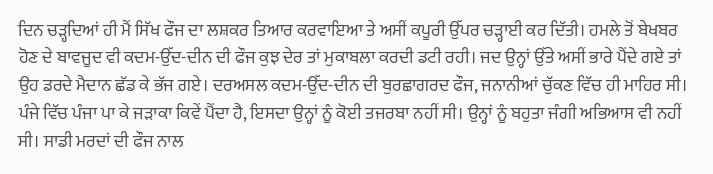ਦਿਨ ਚੜ੍ਹਦਿਆਂ ਹੀ ਮੈਂ ਸਿੱਖ ਫੌਜ ਦਾ ਲਸ਼ਕਰ ਤਿਆਰ ਕਰਵਾਇਆ ਤੇ ਅਸੀਂ ਕਪੂਰੀ ਉੱਪਰ ਚੜ੍ਹਾਈ ਕਰ ਦਿੱਤੀ। ਹਮਲੇ ਤੋਂ ਬੇਖਬਰ ਹੋਣ ਦੇ ਬਾਵਜੂਦ ਵੀ ਕਦਮ-ਉੱਦ-ਦੀਨ ਦੀ ਫੌਜ ਕੁਝ ਦੇਰ ਤਾਂ ਮੁਕਾਬਲਾ ਕਰਦੀ ਡਟੀ ਰਹੀ। ਜਦ ਉਨ੍ਹਾਂ ਉੱਤੇ ਅਸੀਂ ਭਾਰੇ ਪੈਂਦੇ ਗਏ ਤਾਂ ਉਹ ਡਰਦੇ ਮੈਦਾਨ ਛੱਡ ਕੇ ਭੱਜ ਗਏ। ਦਰਅਸਲ ਕਦਮ-ਉੱਦ-ਦੀਨ ਦੀ ਬੁਰਛਾਗਰਦ ਫੌਜ, ਜਨਾਨੀਆਂ ਚੁੱਕਣ ਵਿੱਚ ਹੀ ਮਾਹਿਰ ਸੀ। ਪੰਜੇ ਵਿੱਚ ਪੰਜਾ ਪਾ ਕੇ ਜੜਾਕਾ ਕਿਵੇਂ ਪੈਂਦਾ ਹੈ, ਇਸਦਾ ਉਨ੍ਹਾਂ ਨੂੰ ਕੋਈ ਤਜਰਬਾ ਨਹੀਂ ਸੀ। ਉਨ੍ਹਾਂ ਨੂੰ ਬਹੁਤਾ ਜੰਗੀ ਅਭਿਆਸ ਵੀ ਨਹੀਂ ਸੀ। ਸਾਡੀ ਮਰਦਾਂ ਦੀ ਫੌਜ ਨਾਲ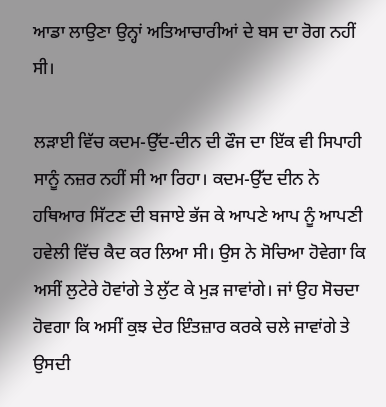ਆਡਾ ਲਾਉਣਾ ਉਨ੍ਹਾਂ ਅਤਿਆਚਾਰੀਆਂ ਦੇ ਬਸ ਦਾ ਰੋਗ ਨਹੀਂ ਸੀ।

ਲੜਾਈ ਵਿੱਚ ਕਦਮ-ਉੱਦ-ਦੀਨ ਦੀ ਫੌਜ ਦਾ ਇੱਕ ਵੀ ਸਿਪਾਹੀ ਸਾਨੂੰ ਨਜ਼ਰ ਨਹੀਂ ਸੀ ਆ ਰਿਹਾ। ਕਦਮ-ਉੱਦ ਦੀਨ ਨੇ ਹਥਿਆਰ ਸਿੱਟਣ ਦੀ ਬਜਾਏ ਭੱਜ ਕੇ ਆਪਣੇ ਆਪ ਨੂੰ ਆਪਣੀ ਹਵੇਲੀ ਵਿੱਚ ਕੈਦ ਕਰ ਲਿਆ ਸੀ। ਉਸ ਨੇ ਸੋਚਿਆ ਹੋਵੇਗਾ ਕਿ ਅਸੀਂ ਲੁਟੇਰੇ ਹੋਵਾਂਗੇ ਤੇ ਲੁੱਟ ਕੇ ਮੁੜ ਜਾਵਾਂਗੇ। ਜਾਂ ਉਹ ਸੋਚਦਾ ਹੋਵਗਾ ਕਿ ਅਸੀਂ ਕੁਝ ਦੇਰ ਇੰਤਜ਼ਾਰ ਕਰਕੇ ਚਲੇ ਜਾਵਾਂਗੇ ਤੇ ਉਸਦੀ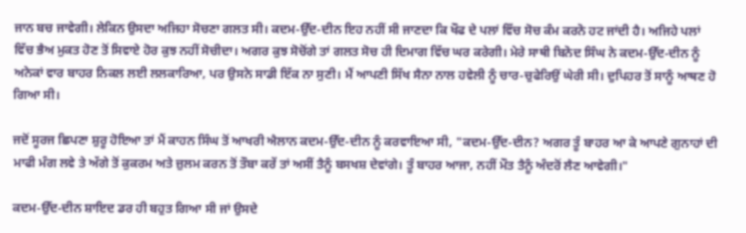ਜਾਨ ਬਚ ਜਾਵੇਗੀ। ਲੇਕਿਨ ਉਸਦਾ ਅਜਿਹਾ ਸੋਚਣਾ ਗਲਤ ਸੀ। ਕਦਮ-ਉੱਦ-ਦੀਨ ਇਹ ਨਹੀਂ ਸੀ ਜਾਣਦਾ ਕਿ ਖੌਫ ਦੇ ਪਲਾਂ ਵਿੱਚ ਸੋਚ ਕੰਮ ਕਰਨੋ ਹਟ ਜਾਂਦੀ ਹੈ। ਅਜਿਹੇ ਪਲਾਂ ਵਿੱਚ ਭੈਅ ਮੁਕਤ ਹੋਣ ਤੋਂ ਸਿਵਾਏ ਹੋਰ ਕੁਝ ਨਹੀਂ ਸੋਚੀਦਾ। ਅਗਰ ਕੁਝ ਸੋਚੋਂਗੇ ਤਾਂ ਗਲਤ ਸੋਚ ਹੀ ਦਿਮਾਗ ਵਿੱਚ ਘਰ ਕਰੇਗੀ। ਮੇਰੇ ਸਾਥੀ ਬਿਨੋਦ ਸਿੰਘ ਨੇ ਕਦਮ-ਉੱਦ-ਦੀਨ ਨੂੰ ਅਨੇਕਾਂ ਵਾਰ ਬਾਹਰ ਨਿਕਲ ਲਈ ਲਲਕਾਰਿਆ, ਪਰ ਉਸਨੇ ਸਾਡੀ ਇੱਕ ਨਾ ਸੁਣੀ। ਮੈਂ ਆਪਣੀ ਸਿੱਖ ਸੈਨਾ ਨਾਲ ਹਵੇਲੀ ਨੂੰ ਚਾਰ-ਚੁਫੇਰਿਉਂ ਘੇਰੀ ਸੀ। ਦੁਪਿਹਰ ਤੋਂ ਸਾਨੂੰ ਆਥਣ ਹੋ ਗਿਆ ਸੀ।

ਜਦੋਂ ਸੂਰਜ ਛਿਪਣਾ ਸ਼ੁਰੂ ਹੋਇਆ ਤਾਂ ਮੈਂ ਕਾਹਨ ਸਿੰਘ ਤੋਂ ਆਖਰੀ ਐਲਾਨ ਕਦਮ-ਉੱਦ-ਦੀਨ ਨੂੰ ਕਰਵਾਇਆ ਸੀ, "ਕਦਮ-ਉੱਦ-ਦੀਨ? ਅਗਰ ਤੂੰ ਬਾਹਰ ਆ ਕੇ ਆਪਣੇ ਗੁਨਾਹਾਂ ਦੀ ਮਾਫੀ ਮੰਗ ਲਵੇ ਤੇ ਅੱਗੇ ਤੋਂ ਕੁਕਰਮ ਅਤੇ ਜ਼ੁਲਮ ਕਰਨ ਤੋਂ ਤੌਬਾ ਕਰੇਂ ਤਾਂ ਅਸੀਂ ਤੈਨੂੰ ਬਸਖਸ਼ ਦੇਵਾਂਗੇ। ਤੂੰ ਬਾਹਰ ਆਜਾ, ਨਹੀਂ ਮੌਤ ਤੈਨੂੰ ਅੰਦਰੋਂ ਲੈਣ ਆਵੇਗੀ।"

ਕਦਮ-ਉੱਦ-ਦੀਨ ਸ਼ਾਇਦ ਡਰ ਹੀ ਬਹੁਤ ਗਿਆ ਸੀ ਜਾਂ ਉਸਦੇ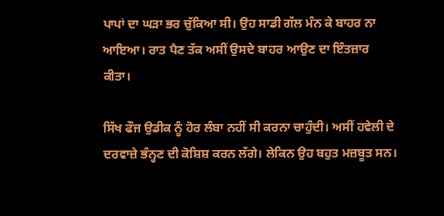ਪਾਪਾਂ ਦਾ ਘੜਾ ਭਰ ਚੁੱਕਿਆ ਸੀ। ਉਹ ਸਾਡੀ ਗੱਲ ਮੰਨ ਕੇ ਬਾਹਰ ਨਾ ਆਇਆ। ਰਾਤ ਪੈਣ ਤੱਕ ਅਸੀਂ ਉਸਦੇ ਬਾਹਰ ਆਉਣ ਦਾ ਇੰਤਜ਼ਾਰ ਕੀਤਾ।

ਸਿੱਖ ਫੌਜ ਉਡੀਕ ਨੂੰ ਹੋਰ ਲੰਬਾ ਨਹੀਂ ਸੀ ਕਰਨਾ ਚਾਹੁੰਦੀ। ਅਸੀਂ ਹਵੇਲੀ ਦੇ ਦਰਵਾਜ਼ੇ ਭੰਨ੍ਹਣ ਦੀ ਕੋਸ਼ਿਸ਼ ਕਰਨ ਲੱਗੇ। ਲੇਕਿਨ ਉਹ ਬਹੁਤ ਮਜ਼ਬੂਤ ਸਨ।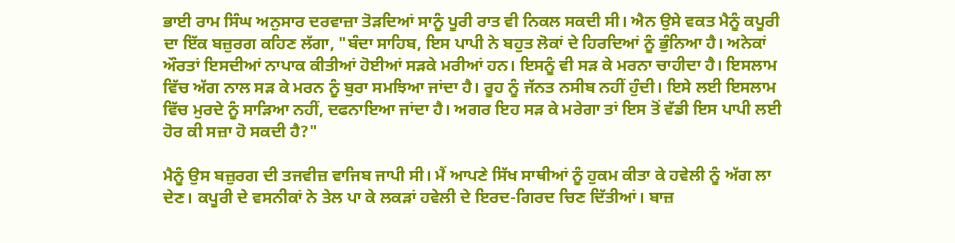ਭਾਈ ਰਾਮ ਸਿੰਘ ਅਨੁਸਾਰ ਦਰਵਾਜ਼ਾ ਤੋੜਦਿਆਂ ਸਾਨੂੰ ਪੂਰੀ ਰਾਤ ਵੀ ਨਿਕਲ ਸਕਦੀ ਸੀ। ਐਨ ਉਸੇ ਵਕਤ ਮੈਨੂੰ ਕਪੂਰੀ ਦਾ ਇੱਕ ਬਜ਼ੁਰਗ ਕਹਿਣ ਲੱਗਾ, "ਬੰਦਾ ਸਾਹਿਬ, ਇਸ ਪਾਪੀ ਨੇ ਬਹੁਤ ਲੋਕਾਂ ਦੇ ਹਿਰਦਿਆਂ ਨੂੰ ਭੁੰਨਿਆ ਹੈ। ਅਨੇਕਾਂ ਔਰਤਾਂ ਇਸਦੀਆਂ ਨਾਪਾਕ ਕੀਤੀਆਂ ਹੋਈਆਂ ਸੜਕੇ ਮਰੀਆਂ ਹਨ। ਇਸਨੂੰ ਵੀ ਸੜ ਕੇ ਮਰਨਾ ਚਾਹੀਦਾ ਹੈ। ਇਸਲਾਮ ਵਿੱਚ ਅੱਗ ਨਾਲ ਸੜ ਕੇ ਮਰਨ ਨੂੰ ਬੁਰਾ ਸਮਝਿਆ ਜਾਂਦਾ ਹੈ। ਰੂਹ ਨੂੰ ਜੱਨਤ ਨਸੀਬ ਨਹੀਂ ਹੁੰਦੀ। ਇਸੇ ਲਈ ਇਸਲਾਮ ਵਿੱਚ ਮੁਰਦੇ ਨੂੰ ਸਾੜਿਆ ਨਹੀਂ, ਦਫਨਾਇਆ ਜਾਂਦਾ ਹੈ। ਅਗਰ ਇਹ ਸੜ ਕੇ ਮਰੇਗਾ ਤਾਂ ਇਸ ਤੋਂ ਵੱਡੀ ਇਸ ਪਾਪੀ ਲਈ ਹੋਰ ਕੀ ਸਜ਼ਾ ਹੋ ਸਕਦੀ ਹੈ?"

ਮੈਨੂੰ ਉਸ ਬਜ਼ੁਰਗ ਦੀ ਤਜਵੀਜ਼ ਵਾਜਿਬ ਜਾਪੀ ਸੀ। ਮੈਂ ਆਪਣੇ ਸਿੱਖ ਸਾਥੀਆਂ ਨੂੰ ਹੁਕਮ ਕੀਤਾ ਕੇ ਹਵੇਲੀ ਨੂੰ ਅੱਗ ਲਾ ਦੇਣ। ਕਪੂਰੀ ਦੇ ਵਸਨੀਕਾਂ ਨੇ ਤੇਲ ਪਾ ਕੇ ਲਕੜਾਂ ਹਵੇਲੀ ਦੇ ਇਰਦ-ਗਿਰਦ ਚਿਣ ਦਿੱਤੀਆਂ। ਬਾਜ਼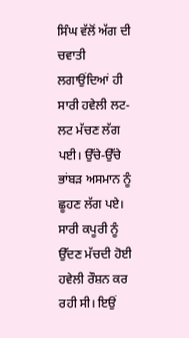ਸਿੰਘ ਵੱਲੋਂ ਅੱਗ ਦੀ ਚਵਾਤੀ ਲਗਾਉਂਦਿਆਂ ਹੀ ਸਾਰੀ ਹਵੇਲੀ ਲਟ-ਲਟ ਮੱਚਣ ਲੱਗ ਪਈ। ਉੱਚੇ-ਉੱਚੇ ਭਾਂਬੜ ਅਸਮਾਨ ਨੂੰ ਛੂਹਣ ਲੱਗ ਪਏ। ਸਾਰੀ ਕਪੂਰੀ ਨੂੰ ਉੱਦਣ ਮੱਚਦੀ ਹੋਈ ਹਵੇਲੀ ਰੌਸ਼ਨ ਕਰ ਰਹੀ ਸੀ। ਇਉਂ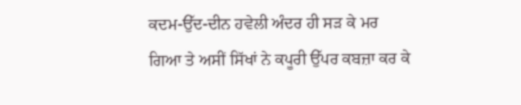ਕਦਮ-ਉੱਦ-ਦੀਨ ਹਵੇਲੀ ਅੰਦਰ ਹੀ ਸੜ ਕੇ ਮਰ ਗਿਆ ਤੇ ਅਸੀਂ ਸਿੱਖਾਂ ਨੇ ਕਪੂਰੀ ਉੱਪਰ ਕਬਜ਼ਾ ਕਰ ਕੇ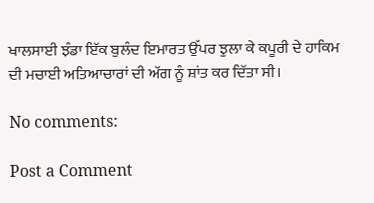ਖਾਲਸਾਈ ਝੰਡਾ ਇੱਕ ਬੁਲੰਦ ਇਮਾਰਤ ਉੱਪਰ ਝੁਲਾ ਕੇ ਕਪੂਰੀ ਦੇ ਹਾਕਿਮ ਦੀ ਮਚਾਈ ਅਤਿਆਚਾਰਾਂ ਦੀ ਅੱਗ ਨੂੰ ਸ਼ਾਂਤ ਕਰ ਦਿੱਤਾ ਸੀ।

No comments:

Post a Comment